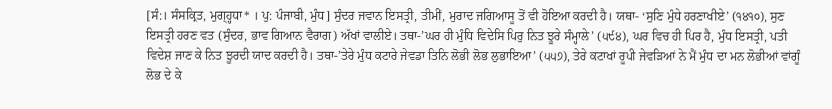[ਸੰ:। ਸੰਸਕ੍ਰਿਤ, ਮੁਗ੍ਹ੍ਹਧਾ* । ਪੁ: ਪੰਜਾਬੀ, ਮੁੰਧ] ਸੁੰਦਰ ਜਵਾਨ ਇਸਤ੍ਰੀ, ਤੀਮੀਂ, ਮੁਰਾਦ ਜਗਿਆਸੂ ਤੋਂ ਵੀ ਹੋਇਆ ਕਰਦੀ ਹੈ। ਯਥਾ- ‘ਸੁਣਿ ਮੁੰਧੇ ਹਰਣਾਖੀਏ’ (੧੪੧੦), ਸੁਣ ਇਸਤ੍ਰੀ ਹਰਣ ਵਤ (ਸੁੰਦਰ, ਭਾਵ ਗਿਆਨ ਵੈਰਾਗ) ਅੱਖਾਂ ਵਾਲੀਏ। ਤਥਾ-’ਘਰ ਹੀ ਮੁੰਧਿ ਵਿਦੇਸਿ ਪਿਰੁ ਨਿਤ ਝੂਰੇ ਸੰਮ੍ਹਾਲੇ’ (੫੯੪), ਘਰ ਵਿਚ ਹੀ ਪਿਰ ਹੈ, ਮੁੰਧ ਇਸਤ੍ਰੀ, ਪਤੀ ਵਿਦੇਸ਼ ਜਾਣ ਕੇ ਨਿਤ ਝੂਰਦੀ ਯਾਦ ਕਰਦੀ ਹੈ। ਤਥਾ-’ਤੇਰੇ ਮੁੰਧ ਕਟਾਰੇ ਜੇਵਡਾ ਤਿਨਿ ਲੋਭੀ ਲੋਭ ਲੁਭਾਇਆ’ (੫੫੭), ਤੇਰੇ ਕਟਾਖਾਂ ਰੂਪੀ ਜੇਵੜਿਆਂ ਨੇ ਮੈਂ ਮੁੰਧ ਦਾ ਮਨ ਲੋਭੀਆਂ ਵਾਂਗੂੰ ਲੋਭ ਦੇ ਕੇ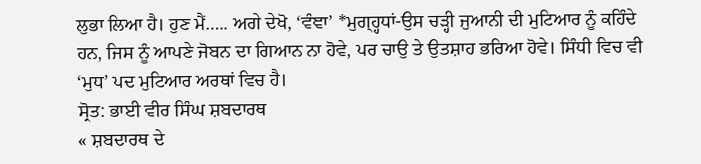ਲੁਭਾ ਲਿਆ ਹੈ। ਹੁਣ ਮੈਂ….. ਅਗੇ ਦੇਖੋ, ‘ਵੰਞਾ’ *ਮੁਗ੍ਹ੍ਹਧਾਂ-ਉਸ ਚੜ੍ਹੀ ਜੁਆਨੀ ਦੀ ਮੁਟਿਆਰ ਨੂੰ ਕਹਿੰਦੇ ਹਨ, ਜਿਸ ਨੂੰ ਆਪਣੇ ਜੋਬਨ ਦਾ ਗਿਆਨ ਨਾ ਹੋਵੇ, ਪਰ ਚਾਉ ਤੇ ਉਤਸ਼ਾਹ ਭਰਿਆ ਹੋਵੇ। ਸਿੰਧੀ ਵਿਚ ਵੀ ‘ਮੁਧ’ ਪਦ ਮੁਟਿਆਰ ਅਰਥਾਂ ਵਿਚ ਹੈ।
ਸ੍ਰੋਤ: ਭਾਈ ਵੀਰ ਸਿੰਘ ਸ਼ਬਦਾਰਥ
« ਸ਼ਬਦਾਰਥ ਦੇ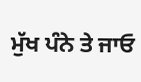ਮੁੱਖ ਪੰਨੇ ਤੇ ਜਾਓ